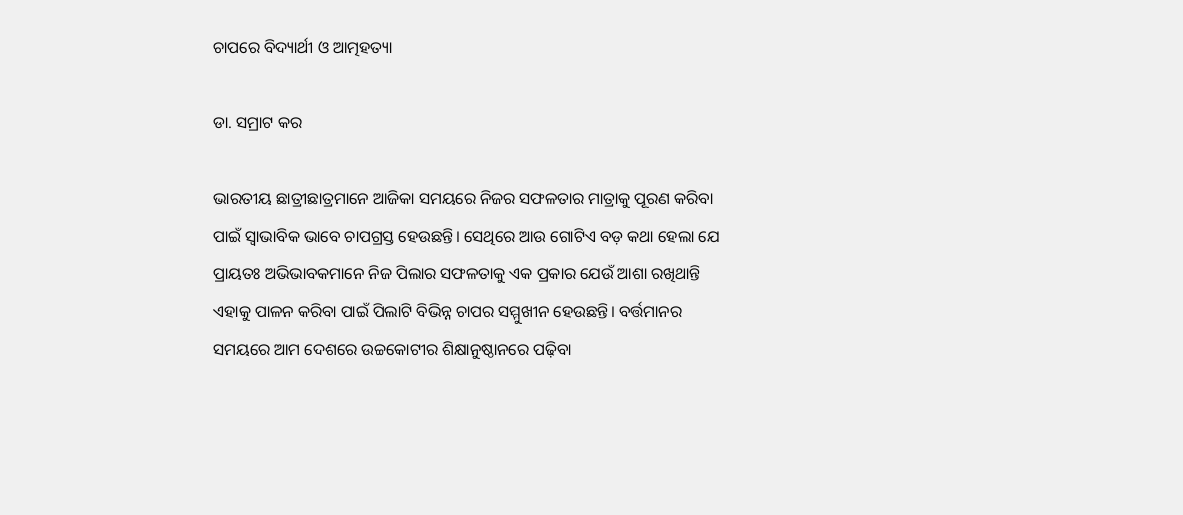ଚାପରେ ବିଦ୍ୟାର୍ଥୀ ଓ ଆତ୍ମହତ୍ୟା

ଡା. ସମ୍ରାଟ କର

ଭାରତୀୟ ଛାତ୍ରୀଛାତ୍ରମାନେ ଆଜିକା ସମୟରେ ନିଜର ସଫଳତାର ମାତ୍ରାକୁ ପୂରଣ କରିବା ପାଇଁ ସ୍ବାଭାବିକ ଭାବେ ଚାପଗ୍ରସ୍ତ ହେଉଛନ୍ତି। ସେଥିରେ ଆଉ ଗୋଟିଏ ବଡ଼ କଥା ହେଲା ଯେ ପ୍ରାୟତଃ ଅଭିଭାବକମାନେ ନିଜ ପିଲାର ସଫଳତାକୁ ଏକ ପ୍ରକାର ଯେଉଁ ଆଶା ରଖିଥାନ୍ତି ଏହାକୁ ପାଳନ କରିବା ପାଇଁ ପିଲାଟି ବିଭିନ୍ନ ଚାପର ସମ୍ମୁଖୀନ ହେଉଛନ୍ତି। ବର୍ତ୍ତମାନର ସମୟରେ ଆମ ଦେଶରେ ଉଚ୍ଚକୋଟୀର ଶିକ୍ଷାନୁଷ୍ଠାନରେ ପଢ଼ିବା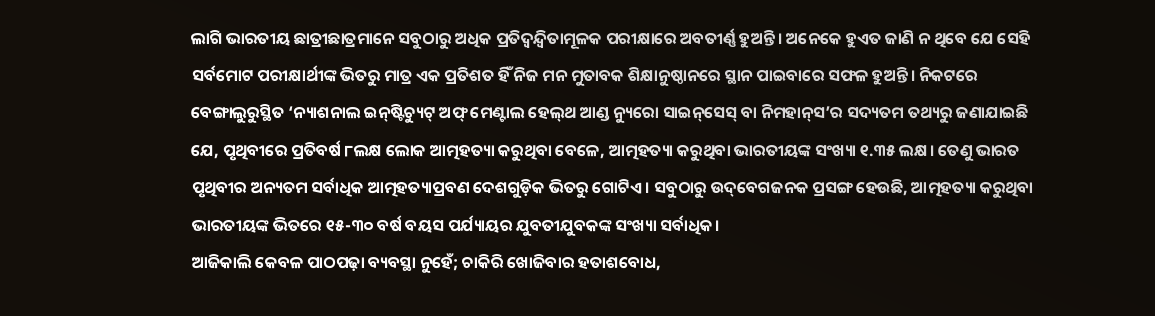ଲାଗି ଭାରତୀୟ ଛାତ୍ରୀଛାତ୍ରମାନେ ସବୁଠାରୁ ଅଧିକ ପ୍ରତିଦ୍ୱନ୍ଦ୍ୱିତାମୂଳକ ପରୀକ୍ଷାରେ ଅବତୀର୍ଣ୍ଣ ହୁଅନ୍ତି। ଅନେକେ ହୁଏତ ଜାଣି ନ ଥିବେ ଯେ ସେହି ସର୍ବମୋଟ ପରୀକ୍ଷାର୍ଥୀଙ୍କ ଭିତରୁ ମାତ୍ର ଏକ ପ୍ରତିଶତ ହିଁ ନିଜ ମନ ମୁତାବକ ଶିକ୍ଷାନୁଷ୍ଠାନରେ ସ୍ଥାନ ପାଇବାରେ ସଫଳ ହୁଅନ୍ତି। ନିକଟରେ ବେଙ୍ଗାଲୁରୁସ୍ଥିତ ‘ନ୍ୟାଶନାଲ ଇନ୍‌ଷ୍ଟିଚ୍ୟୁଟ୍‌ ଅଫ୍‌ ମେଣ୍ଟାଲ ହେଲ୍‌ଥ ଆଣ୍ଡ ନ୍ୟୁରୋ ସାଇନ୍‌ସେସ୍‌ ବା ନିମହାନ୍‌ସ’ର ସଦ୍ୟତମ ତଥ୍ୟରୁ ଜଣାଯାଇଛି ଯେ, ପୃଥିବୀରେ ପ୍ରତିବର୍ଷ ୮ଲକ୍ଷ ଲୋକ ଆତ୍ମହତ୍ୟା କରୁଥିବା ବେଳେ, ଆତ୍ମହତ୍ୟା କରୁଥିବା ଭାରତୀୟଙ୍କ ସଂଖ୍ୟା ୧.୩୫ ଲକ୍ଷ। ତେଣୁ ଭାରତ ପୃଥିବୀର ଅନ୍ୟତମ ସର୍ବାଧିକ ଆତ୍ମହତ୍ୟାପ୍ରବଣ ଦେଶଗୁଡ଼ିକ ଭିତରୁ ଗୋଟିଏ। ସବୁଠାରୁ ଉଦ୍‌ବେଗଜନକ ପ୍ରସଙ୍ଗ ହେଉଛି, ଆତ୍ମହତ୍ୟା କରୁଥିବା ଭାରତୀୟଙ୍କ ଭିତରେ ୧୫-୩୦ ବର୍ଷ ବୟସ ପର୍ଯ୍ୟାୟର ଯୁବତୀଯୁବକଙ୍କ ସଂଖ୍ୟା ସର୍ବାଧିକ।
ଆଜିକାଲି କେବଳ ପାଠପଢ଼ା ବ୍ୟବସ୍ଥା ନୁହେଁ; ଚାକିରି ଖୋଜିବାର ହତାଶବୋଧ,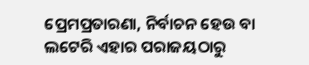ପ୍ରେମପ୍ରତାରଣା, ନିର୍ବାଚନ ହେଉ ବା ଲଟେରି ଏହାର ପରାଜୟଠାରୁ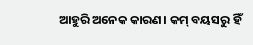ଆହୁରି ଅନେକ କାରଣ। କମ୍‌ ବୟସରୁ ହିଁ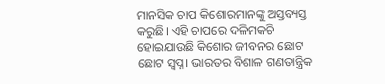ମାନସିକ ଚାପ କିଶୋରମାନଙ୍କୁ ଅସ୍ତବ୍ୟସ୍ତ କରୁଛି। ଏହି ଚାପରେ ଦଳିମକଚି ହୋଇଯାଉଛି କିଶୋର ଜୀବନର ଛୋଟ ଛୋଟ ସ୍ବପ୍ନ। ଭାରତର ବିଶାଳ ଗଣତାନ୍ତ୍ରିକ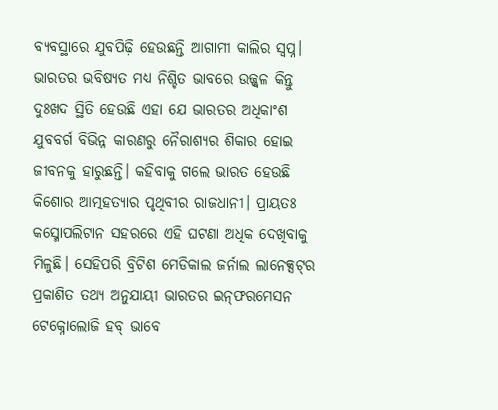ବ୍ୟବସ୍ଥାରେ ଯୁବପିଢ଼ି ହେଉଛନ୍ତି ଆଗାମୀ କାଲିର ସ୍ବପ୍ନ। ଭାରତର ଭବିଷ୍ୟତ ମଧ୍ୟ ନିଶ୍ଚିତ ଭାବରେ ଉଜ୍ଜ୍ୱଳ କିନ୍ତୁ ଦୁଃଖଦ ସ୍ଥିତି ହେଉଛି ଏହା ଯେ ଭାରତର ଅଧିକାଂଶ ଯୁବବର୍ଗ ବିଭିନ୍ନ କାରଣରୁ ନୈରାଶ୍ୟର ଶିକାର ହୋଇ ଜୀବନକୁ ହାରୁଛନ୍ତି। କହିବାକୁ ଗଲେ ଭାରତ ହେଉଛି କିଶୋର ଆତ୍ମହତ୍ୟାର ପୃଥିବୀର ରାଜଧାନୀ। ପ୍ରାୟତଃ କସ୍ମୋପଲିଟାନ ସହରରେ ଏହି ଘଟଣା ଅଧିକ ଦେଖିବାକୁ ମିଳୁଛି। ସେହିପରି ବ୍ରିଟିଶ ମେଡିକାଲ ଜର୍ନାଲ ଲାନେକ୍ସଟ୍‌ର ପ୍ରକାଶିତ ତଥ୍ୟ ଅନୁଯାୟୀ ଭାରତର ଇନ୍‌ଫରମେସନ ଟେକ୍ନୋଲୋଜି ହବ୍‌ ଭାବେ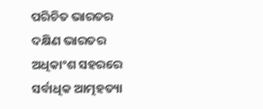ପରିଚିତ ଭାରତର ଦକ୍ଷିଣ ଭାରତର ଅଧିକାଂଶ ସହରରେ ସର୍ବାଧିକ ଆତ୍ମହତ୍ୟା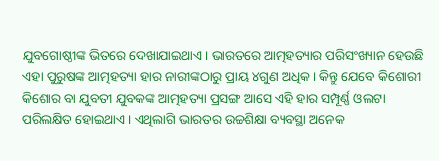ଯୁବଗୋଷ୍ଠୀଙ୍କ ଭିତରେ ଦେଖାଯାଇଥାଏ। ଭାରତରେ ଆତ୍ମହତ୍ୟାର ପରିସଂଖ୍ୟାନ ହେଉଛି ଏହା ପୁରୁଷଙ୍କ ଆତ୍ମହତ୍ୟା ହାର ନାରୀଙ୍କଠାରୁ ପ୍ରାୟ ୪ଗୁଣ ଅଧିକ। କିନ୍ତୁ ଯେବେ କିଶୋରୀ କିଶୋର ବା ଯୁବତୀ ଯୁବକଙ୍କ ଆତ୍ମହତ୍ୟା ପ୍ରସଙ୍ଗ ଆସେ ଏହି ହାର ସମ୍ପୂର୍ଣ୍ଣ ଓଲଟା ପରିଲକ୍ଷିତ ହୋଇଥାଏ। ଏଥିଲାଗି ଭାରତର ଉଚ୍ଚଶିକ୍ଷା ବ୍ୟବସ୍ଥା ଅନେକ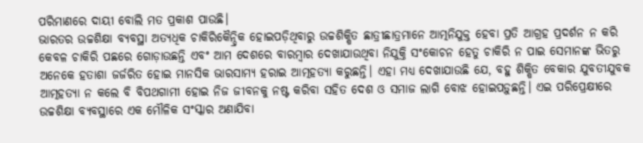ପରିମାଣରେ ଦାୟୀ ବୋଲି ମତ ପ୍ରକାଶ ପାଉଛି।
ଭାରତର ଉଚ୍ଚଶିକ୍ଷା ବ୍ୟବସ୍ଥା ଅତ୍ୟଧିକ ଚାକିରିକୈନ୍ଦ୍ରିକ ହୋଇପଡ଼ିଥିବାରୁ ଉଚ୍ଚଶିକ୍ଷିତ ଛାତ୍ରୀଛାତ୍ରମାନେ ଆତ୍ମନିଯୁକ୍ତ ହେବା ପ୍ରତି ଆଗ୍ରହ ପ୍ରଦର୍ଶନ ନ କରି କେବଳ ଚାକିରି ପଛରେ ଗୋଡ଼ାଉଛନ୍ତି ଏବଂ ଆମ ଦେଶରେ ବାରମ୍ବାର ଦେଖାଯାଉଥିବା ନିଯୁକ୍ତି ସଂକୋଚନ ହେତୁ ଚାକିରି ନ ପାଇ ସେମାନଙ୍କ ଭିତରୁ ଅନେକେ ହତାଶା ଜର୍ଜରିତ ହୋଇ ମାନସିକ ଭାରସାମ୍ୟ ହରାଇ ଆତ୍ମହତ୍ୟା କରୁଛନ୍ତି। ଏହା ମଧ୍ୟ ଦେଖାଯାଉଛି ଯେ, ବହୁ ଶିକ୍ଷିତ ବେକାର ଯୁବତୀଯୁବକ ଆତ୍ମହତ୍ୟା ନ କଲେ ବି ବିପଥଗାମୀ ହୋଇ ନିଜ ଜୀବନକୁ ନଷ୍ଟ କରିବା ସହିତ ଦେଶ ଓ ସମାଜ ଲାଗି ବୋଝ ହୋଇପଡ଼ୁଛନ୍ତି। ଏଇ ପରିପ୍ରେକ୍ଷୀରେ ଉଚ୍ଚଶିକ୍ଷା ବ୍ୟବସ୍ଥାରେ ଏକ ମୌଳିକ ସଂସ୍କାର ଅଣାଯିବା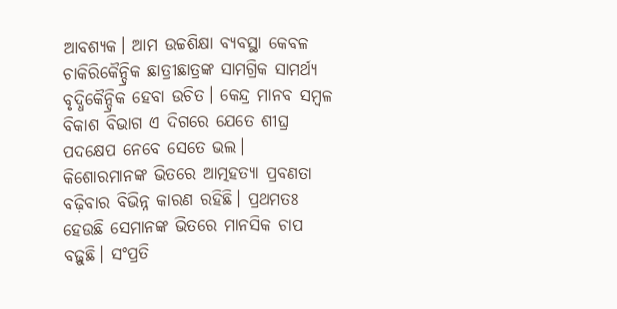ଆବଶ୍ୟକ। ଆମ ଉଚ୍ଚଶିକ୍ଷା ବ୍ୟବସ୍ଥା କେବଳ ଚାକିରିକୈନ୍ଦ୍ରିକ ଛାତ୍ରୀଛାତ୍ରଙ୍କ ସାମଗ୍ରିକ ସାମର୍ଥ୍ୟ ବୃଦ୍ଧିକୈନ୍ଦ୍ରିକ ହେବା ଉଚିତ। କେନ୍ଦ୍ର ମାନବ ସମ୍ବଳ ବିକାଶ ବିଭାଗ ଏ ଦିଗରେ ଯେତେ ଶୀଘ୍ର ପଦକ୍ଷେପ ନେବେ ସେତେ ଭଲ।
କିଶୋରମାନଙ୍କ ଭିତରେ ଆତ୍ମହତ୍ୟା ପ୍ରବଣତା ବଢ଼ିବାର ବିଭିନ୍ନ କାରଣ ରହିଛି। ପ୍ରଥମତଃ ହେଉଛି ସେମାନଙ୍କ ଭିତରେ ମାନସିକ ଚାପ ବଢ଼ୁଛି। ସଂପ୍ରତି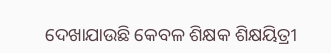ଦେଖାଯାଉଛି କେବଳ ଶିକ୍ଷକ ଶିକ୍ଷୟିତ୍ରୀ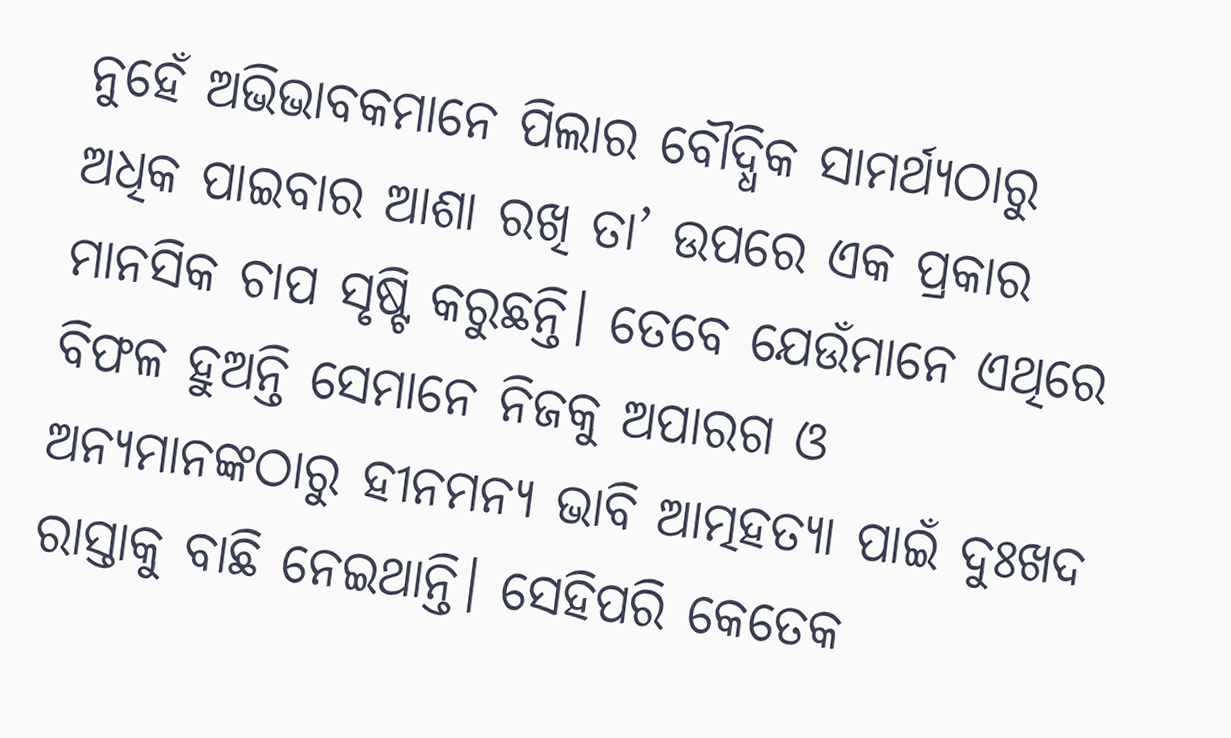ନୁହେଁ ଅଭିଭାବକମାନେ ପିଲାର ବୌଦ୍ଧିକ ସାମର୍ଥ୍ୟଠାରୁ ଅଧିକ ପାଇବାର ଆଶା ରଖି ତା’ ଉପରେ ଏକ ପ୍ରକାର ମାନସିକ ଚାପ ସୃଷ୍ଟି କରୁଛନ୍ତି। ତେବେ ଯେଉଁମାନେ ଏଥିରେ ବିଫଳ ହୁଅନ୍ତି ସେମାନେ ନିଜକୁ ଅପାରଗ ଓ ଅନ୍ୟମାନଙ୍କଠାରୁ ହୀନମନ୍ୟ ଭାବି ଆତ୍ମହତ୍ୟା ପାଇଁ ଦୁଃଖଦ ରାସ୍ତାକୁ ବାଛି ନେଇଥାନ୍ତି। ସେହିପରି କେତେକ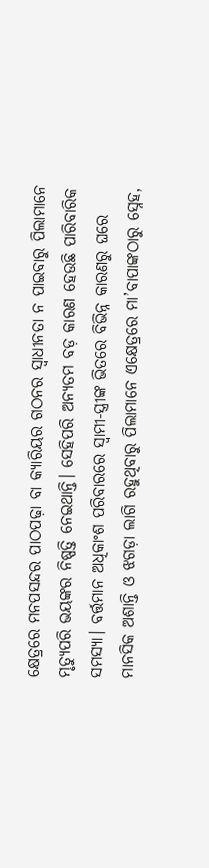କ୍ଷେତ୍ରରେ ମନପସନ୍ଦର ପାଠପଢ଼ା ବା କ୍ୟାରିୟର ଗଠନର ସ୍ବାଧୀନତା ନ ପାଇବାରୁ ପିଲାମାନେ ମୃତ୍ୟୁପରି ଭୟଙ୍କର ନିଷ୍ପତ୍ତି ନେଇଥାନ୍ତି। ସେହିପରି ଅନ୍ୟତମ ବଡ଼ କାରଣ ହେଉଛି ପାରିବାରିକ ସମସ୍ୟା। ବର୍ତ୍ତମାନ ଅଧିକାଂଶ ପରିବାରରେ ସ୍ବାମୀ-ସ୍ତ୍ରୀଙ୍କ ଭିତରେ ବିଭିନ୍ନ କାରଣରୁ ଘରେ ମାନସିକ ଅଶାନ୍ତି ଓ ଝଗଡ଼ା ଲାଗି ରହୁଥିବାରୁ ପିଲାମାନେ ଏକ୍ଷେତ୍ରରେ ମା’ବାପାଙ୍କଠାରୁ ସ୍ନେହ,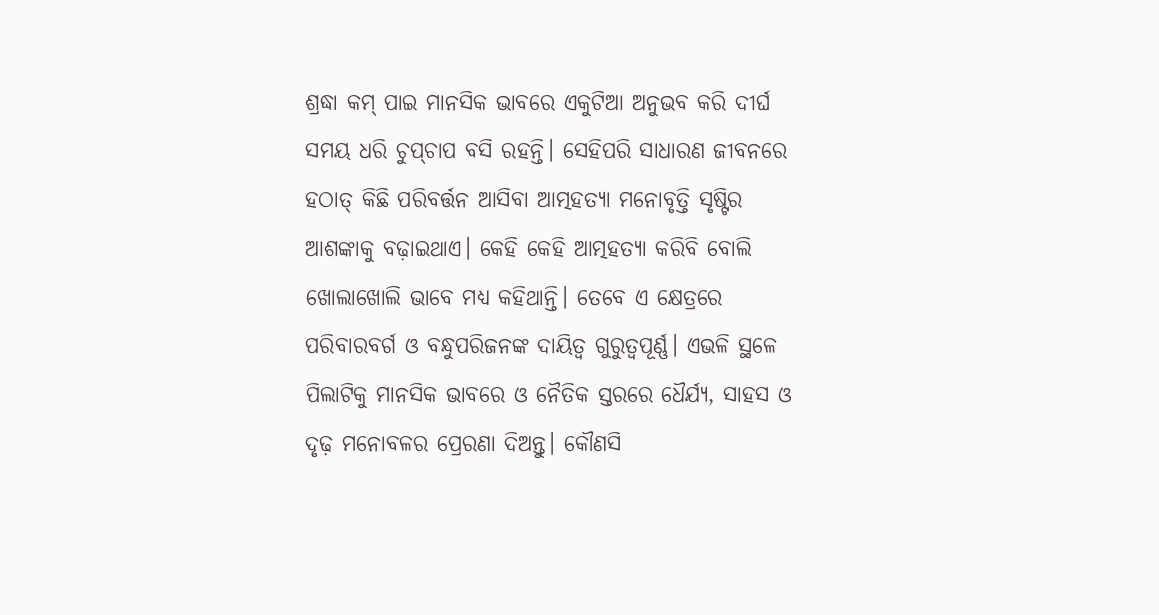ଶ୍ରଦ୍ଧା କମ୍‌ ପାଇ ମାନସିକ ଭାବରେ ଏକୁଟିଆ ଅନୁଭବ କରି ଦୀର୍ଘ ସମୟ ଧରି ଚୁପ୍‌ଚାପ ବସି ରହନ୍ତି। ସେହିପରି ସାଧାରଣ ଜୀବନରେ ହଠାତ୍‌ କିଛି ପରିବର୍ତ୍ତନ ଆସିବା ଆତ୍ମହତ୍ୟା ମନୋବୃତ୍ତି ସୃଷ୍ଟିର ଆଶଙ୍କାକୁ ବଢ଼ାଇଥାଏ। କେହି କେହି ଆତ୍ମହତ୍ୟା କରିବି ବୋଲି ଖୋଲାଖୋଲି ଭାବେ ମଧ୍ୟ କହିଥାନ୍ତି। ତେବେ ଏ କ୍ଷେତ୍ରରେ ପରିବାରବର୍ଗ ଓ ବନ୍ଧୁପରିଜନଙ୍କ ଦାୟିତ୍ୱ ଗୁରୁତ୍ୱପୂର୍ଣ୍ଣ। ଏଭଳି ସ୍ଥଳେ ପିଲାଟିକୁ ମାନସିକ ଭାବରେ ଓ ନୈତିକ ସ୍ତରରେ ଧୈର୍ଯ୍ୟ, ସାହସ ଓ ଦୃଢ଼ ମନୋବଳର ପ୍ରେରଣା ଦିଅନ୍ତୁ। କୌଣସି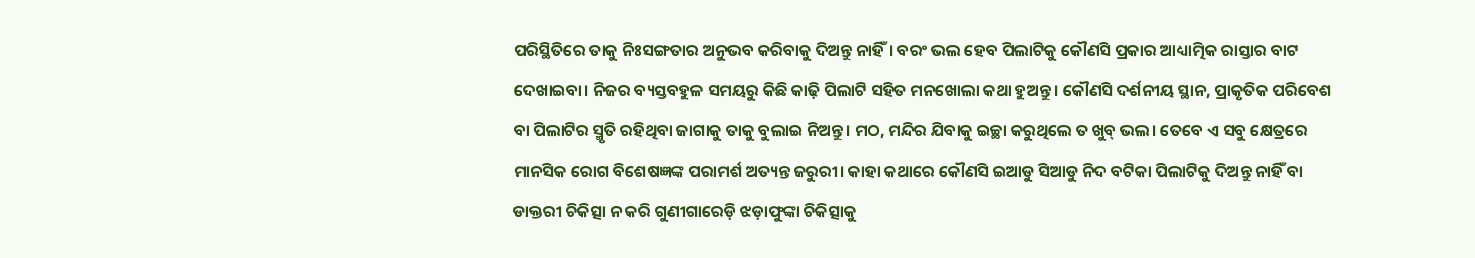ପରିସ୍ଥିତିରେ ତାକୁ ନିଃସଙ୍ଗତାର ଅନୁଭବ କରିବାକୁ ଦିଅନ୍ତୁ ନାହିଁ। ବରଂ ଭଲ ହେବ ପିଲାଟିକୁ କୌଣସି ପ୍ରକାର ଆଧ୍ୟାତ୍ମିକ ରାସ୍ତାର ବାଟ ଦେଖାଇବା। ନିଜର ବ୍ୟସ୍ତବହୁଳ ସମୟରୁ କିଛି କାଢ଼ି ପିଲାଟି ସହିତ ମନଖୋଲା କଥା ହୁଅନ୍ତୁ। କୌଣସି ଦର୍ଶନୀୟ ସ୍ଥାନ, ପ୍ରାକୃତିକ ପରିବେଶ ବା ପିଲାଟିର ସ୍ମୃତି ରହିଥିବା ଜାଗାକୁ ତାକୁ ବୁଲାଇ ନିଅନ୍ତୁ। ମଠ, ମନ୍ଦିର ଯିବାକୁ ଇଚ୍ଛା କରୁଥିଲେ ତ ଖୁବ୍‌ ଭଲ। ତେବେ ଏ ସବୁ କ୍ଷେତ୍ରରେ ମାନସିକ ରୋଗ ବିଶେଷଜ୍ଞଙ୍କ ପରାମର୍ଶ ଅତ୍ୟନ୍ତ ଜରୁରୀ। କାହା କଥାରେ କୌଣସି ଇଆଡୁ ସିଆଡୁ ନିଦ ବଟିକା ପିଲାଟିକୁ ଦିଅନ୍ତୁ ନାହିଁ ବା ଡାକ୍ତରୀ ଚିକିତ୍ସା ନ କରି ଗୁଣୀଗାରେଡ଼ି ଝଡ଼ାଫୁଙ୍କା ଚିକିତ୍ସାକୁ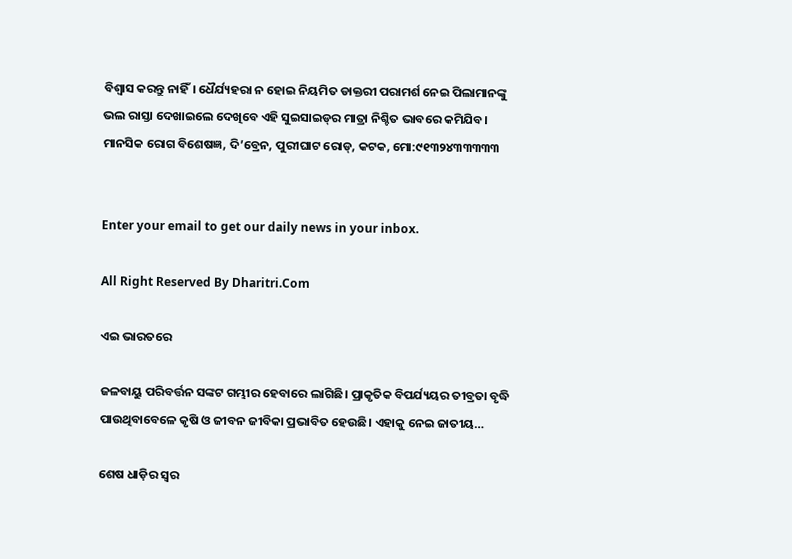ବିଶ୍ୱାସ କରନ୍ତୁ ନାହିଁ। ଧୈର୍ଯ୍ୟହରା ନ ହୋଇ ନିୟମିତ ଡାକ୍ତରୀ ପରାମର୍ଶ ନେଇ ପିଲାମାନଙ୍କୁ ଭଲ ରାସ୍ତା ଦେଖାଇଲେ ଦେଖିବେ ଏହି ସୁଇସାଇଡ୍‌ର ମାତ୍ରା ନିଶ୍ଚିତ ଭାବରେ କମିଯିବ।
ମାନସିକ ରୋଗ ବିଶେଷଜ୍ଞ, ଦି’ବ୍ରେନ, ପୁରୀଘାଟ ରୋଡ୍‌, କଟକ, ମୋ:୯୧୩୨୪୩୩୩୩୩


Enter your email to get our daily news in your inbox.

All Right Reserved By Dharitri.Com

ଏଇ ଭାରତରେ

ଜଳବାୟୁ ପରିବର୍ତ୍ତନ ସଙ୍କଟ ଗମ୍ଭୀର ହେବାରେ ଲାଗିଛି। ପ୍ରାକୃତିକ ବିପର୍ଯ୍ୟୟର ତୀବ୍ରତା ବୃଦ୍ଧି ପାଉଥିବାବେଳେ କୃଷି ଓ ଜୀବନ ଜୀବିକା ପ୍ରଭାବିତ ହେଉଛି। ଏହାକୁ ନେଇ ଜାତୀୟ…

ଶେଷ ଧାଡ଼ିର ସ୍ବର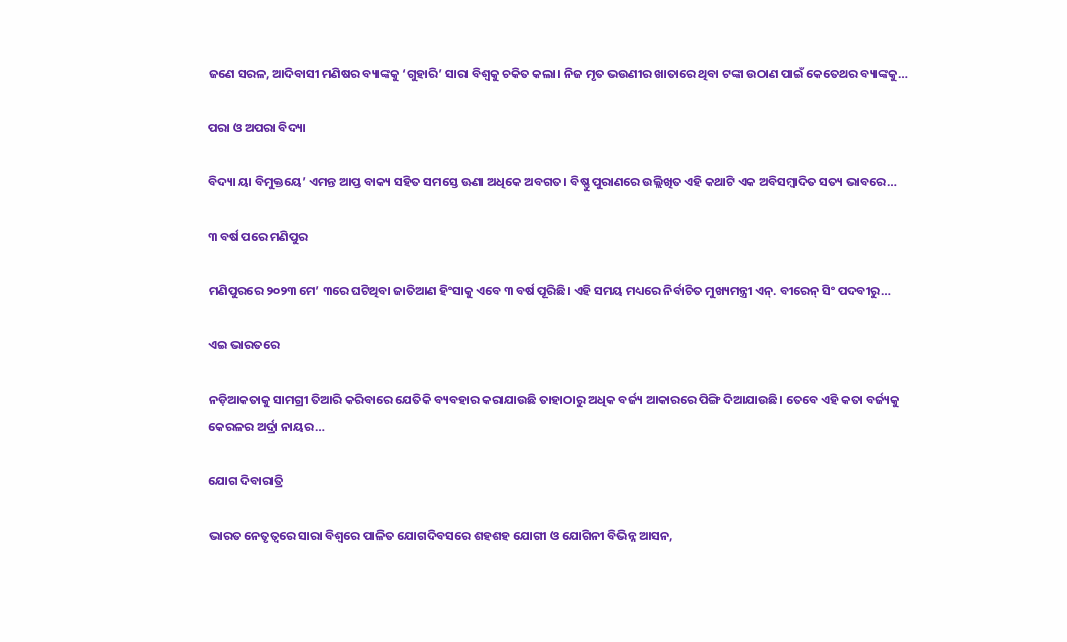ଜଣେ ସରଳ, ଆଦିବାସୀ ମଣିଷର ବ୍ୟାଙ୍କକୁ ‘ଗୁହାରି’ ସାରା ବିଶ୍ୱକୁ ଚକିତ କଲା। ନିଜ ମୃତ ଭଉଣୀର ଖାତାରେ ଥିବା ଟଙ୍କା ଉଠାଣ ପାଇଁ କେତେଥର ବ୍ୟାଙ୍କକୁ…

ପରା ଓ ଅପରା ବିଦ୍ୟା

ବିଦ୍ୟା ୟା ବିମୁକ୍ତୟେ’ ଏମନ୍ତ ଆପ୍ତ ବାକ୍ୟ ସହିତ ସମସ୍ତେ ଊଣା ଅଧିକେ ଅବଗତ। ବିଷ୍ଣୁ ପୁରାଣରେ ଉଲ୍ଲିଖିତ ଏହି କଥାଟି ଏକ ଅବିସମ୍ବାଦିତ ସତ୍ୟ ଭାବରେ…

୩ ବର୍ଷ ପରେ ମଣିପୁର

ମଣିପୁରରେ ୨୦୨୩ ମେ’ ୩ରେ ଘଟିଥିବା ଜାତିଆଣ ହିଂସାକୁ ଏବେ ୩ ବର୍ଷ ପୂରିଛି। ଏହି ସମୟ ମଧ୍ୟରେ ନିର୍ବାଚିତ ମୁଖ୍ୟମନ୍ତ୍ରୀ ଏନ୍‌. ବୀରେନ୍‌ ସିଂ ପଦବୀରୁ…

ଏଇ ଭାରତରେ

ନଡ଼ିଆକତାକୁ ସାମଗ୍ରୀ ତିଆରି କରିବାରେ ଯେତିକି ବ୍ୟବହାର କରାଯାଉଛି ତାହାଠାରୁ ଅଧିକ ବର୍ଜ୍ୟ ଆକାରରେ ପିଙ୍ଗି ଦିଆଯାଉଛି। ତେବେ ଏହି କତା ବର୍ଜ୍ୟକୁ କେରଳର ଅର୍ଦ୍ରା ନାୟର…

ଯୋଗ ଦିବାରାତ୍ରି

ଭାରତ ନେତୃତ୍ୱରେ ସାରା ବିଶ୍ୱରେ ପାଳିତ ଯୋଗଦିବସରେ ଶହଶହ ଯୋଗୀ ଓ ଯୋଗିନୀ ବିଭିନ୍ନ ଆସନ,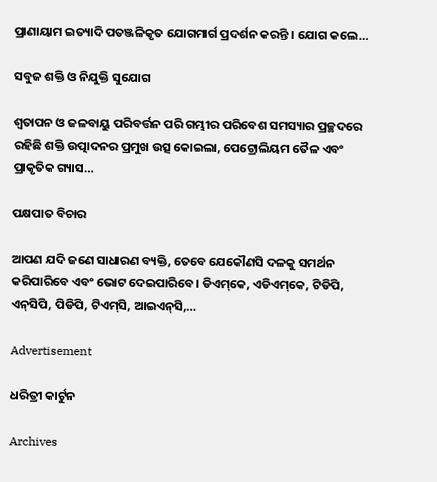ପ୍ରାଣାୟାମ ଇତ୍ୟାଦି ପତଞ୍ଜଳିକୃତ ଯୋଗମାର୍ଗ ପ୍ରଦର୍ଶନ କରନ୍ତି । ଯୋଗ କଲେ…

ସବୁଜ ଶକ୍ତି ଓ ନିଯୁକ୍ତି ସୁଯୋଗ

ଶ୍ୱତାପନ ଓ ଜଳବାୟୁ ପରିବର୍ତ୍ତନ ପରି ଗମ୍ଭୀର ପରିବେଶ ସମସ୍ୟାର ପ୍ରଚ୍ଛଦରେ ରହିଛି ଶକ୍ତି ଉତ୍ପାଦନର ପ୍ରମୁଖ ଉତ୍ସ କୋଇଲା, ପେଟ୍ରୋଲିୟମ ତୈଳ ଏବଂ ପ୍ରାକୃତିକ ଗ୍ୟାସ…

ପକ୍ଷପାତ ବିଚାର

ଆପଣ ଯଦି ଜଣେ ସାଧାରଣ ବ୍ୟକ୍ତି, ତେବେ ଯେକୌଣସି ଦଳକୁ ସମର୍ଥନ କରିପାରିବେ ଏବଂ ଭୋଟ ଦେଇପାରିବେ। ଡିଏମ୍‌କେ, ଏଡିଏମ୍‌କେ, ଟିଡିପି, ଏନ୍‌ସିପି, ପିଡିପି, ଟିଏମ୍‌ସି, ଆଇଏନ୍‌ସି,…

Advertisement

ଧରିତ୍ରୀ କାର୍ଟୁନ

Archives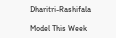Dharitri-Rashifala

Model This Week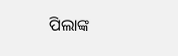ପିଲାଙ୍କ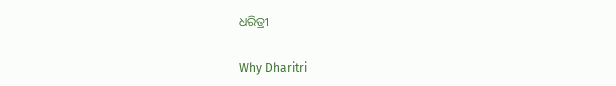ଧରିତ୍ରୀ

Why Dharitri